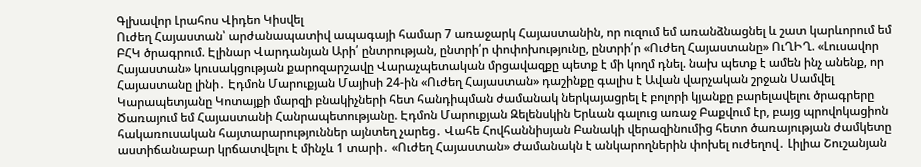Գլխավոր Լրահոս Վիդեո Կիսվել
Ուժեղ Հայաստան՝ արժանապատիվ ապագայի համար 7 առաջարկ Հայաստանին, որ ուզում եմ առանձնացնել և շատ կարևորում եմ ԲՀԿ ծրագրում. Էլինար Վարդանյան Արի՛ ընտրության, ընտրի՛ր փոփոխությունը, ընտրի՛ր «Ուժեղ Հայաստանը» ՈւՂԻՂ. «Լուսավոր Հայաստան» կուսակցության քարոզարշավը Վարաչպետական մրցավազքը պետք է մի կողմ դնել. նախ պետք է ամեն ինչ անենք, որ Հայաստանը լինի․ Էդմոն Մարուքյան Մայիսի 24-ին «Ուժեղ Հայաստան» դաշինքը գալիս է Ավան վարչական շրջան Սամվել Կարապետյանը Կոտայքի մարզի բնակիչների հետ հանդիպման ժամանակ ներկայացրել է բոլորի կյանքը բարելավելու ծրագրերը Ծառայում եմ Հայաստանի Հանրապետությանը. Էդմոն Մարուքյան Զելենսկին Երևան գալուց առաջ Բաքվում էր, բայց պրովոկացիոն հակառուսական հայտարարություններ այնտեղ չարեց․ Վահե Հովհաննիսյան Բանակի վերազինումից հետո ծառայության ժամկետը աստիճանաբար կրճատվելու է մինչև 1 տարի․ «Ուժեղ Հայաստան» Ժամանակն է անկարողներին փոխել ուժեղով․ Լիլիա Շուշանյան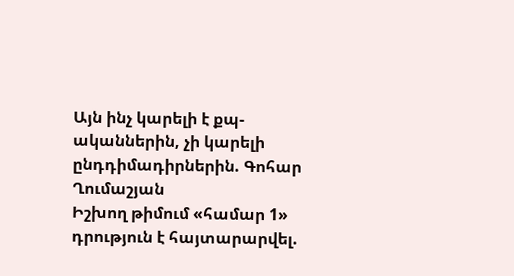Այն ինչ կարելի է քպ-ականներին, չի կարելի ընդդիմադիրներին. Գոհար Ղումաշյան
Իշխող թիմում «համար 1» դրություն է հայտարարվել.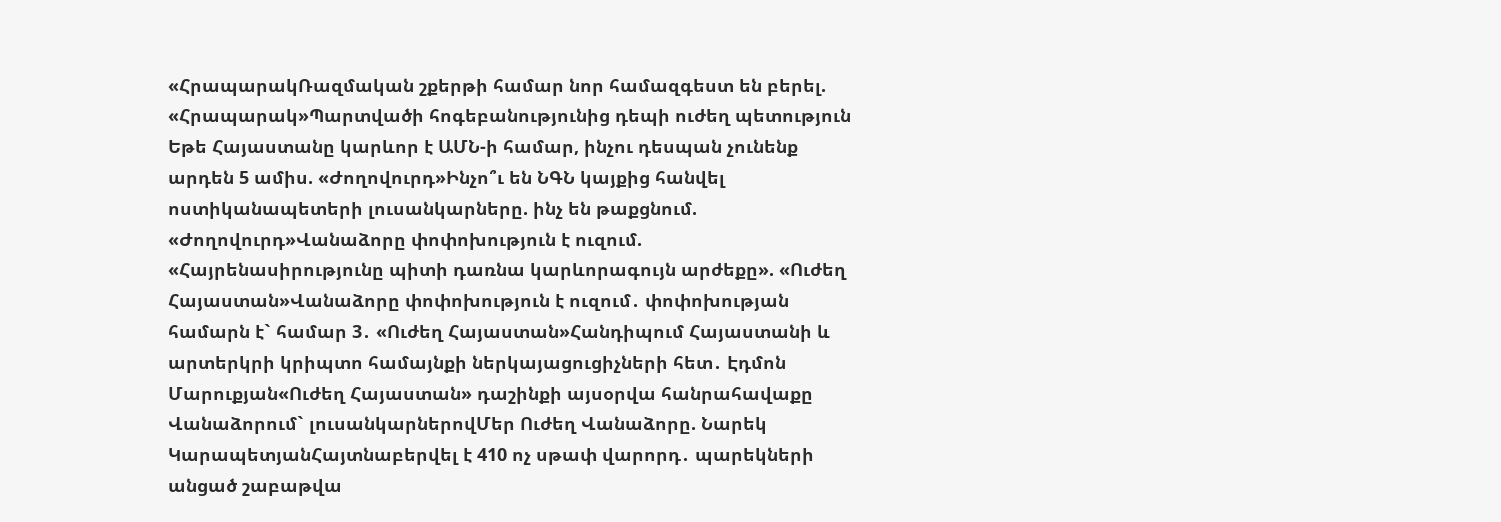«ՀրապարակՌազմական շքերթի համար նոր համազգեստ են բերել. «Հրապարակ»Պարտվածի հոգեբանությունից դեպի ուժեղ պետություն Եթե Հայաստանը կարևոր է ԱՄՆ-ի համար, ինչու դեսպան չունենք արդեն 5 ամիս. «Ժողովուրդ»Ինչո՞ւ են ՆԳՆ կայքից հանվել ոստիկանապետերի լուսանկարները. ինչ են թաքցնում. «Ժողովուրդ»Վանաձորը փոփոխություն է ուզում. «Հայրենասիրությունը պիտի դառնա կարևորագույն արժեքը». «Ուժեղ Հայաստան»Վանաձորը փոփոխություն է ուզում․ փոփոխության համարն է` համար 3․ «Ուժեղ Հայաստան»Հանդիպում Հայաստանի և արտերկրի կրիպտո համայնքի ներկայացուցիչների հետ․ Էդմոն Մարուքյան«Ուժեղ Հայաստան» դաշինքի այսօրվա հանրահավաքը Վանաձորում` լուսանկարներովՄեր Ուժեղ Վանաձորը. Նարեկ ԿարապետյանՀայտնաբերվել է 410 ոչ սթափ վարորդ․ պարեկների անցած շաբաթվա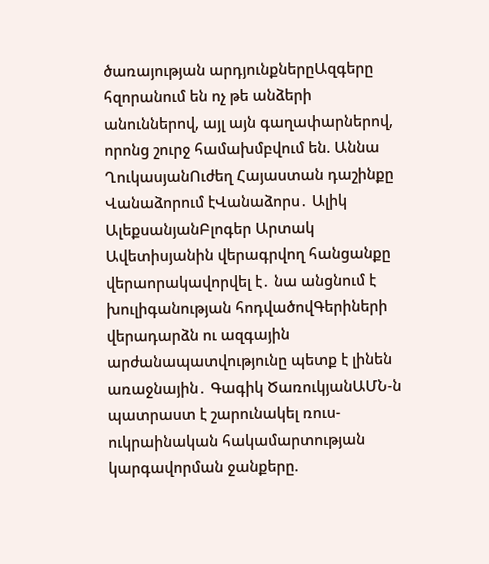ծառայության արդյունքներըԱզգերը հզորանում են ոչ թե անձերի անուններով, այլ այն գաղափարներով, որոնց շուրջ համախմբվում են. Աննա ՂուկասյանՈւժեղ Հայաստան դաշինքը Վանաձորում էՎանաձորս․ Ալիկ ԱլեքսանյանԲլոգեր Արտակ Ավետիսյանին վերագրվող հանցանքը վերաորակավորվել է․ նա անցնում է խուլիգանության հոդվածովԳերիների վերադարձն ու ազգային արժանապատվությունը պետք է լինեն առաջնային․ Գագիկ ԾառուկյանԱՄՆ-ն պատրաստ է շարունակել ռուս-ուկրաինական հակամարտության կարգավորման ջանքերը.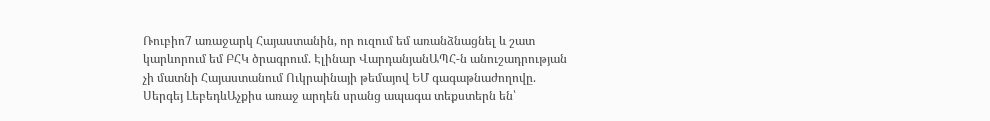Ռուբիո7 առաջարկ Հայաստանին, որ ուզում եմ առանձնացնել և շատ կարևորում եմ ԲՀԿ ծրագրում. Էլինար ՎարդանյանԱՊՀ-ն անուշադրության չի մատնի Հայաստանում Ուկրաինայի թեմայով ԵՄ գագաթնաժողովը. Սերգեյ ԼեբեդևԱչքիս առաջ արդեն սրանց ապագա տեքստերն են՝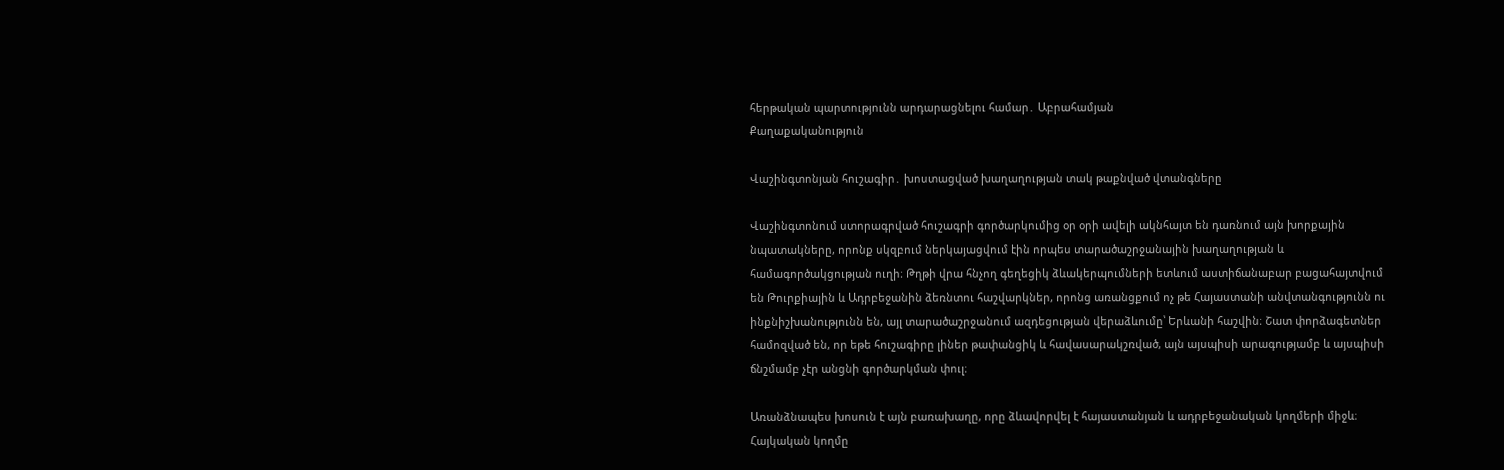հերթական պարտությունն արդարացնելու համար․ Աբրահամյան
Քաղաքականություն

Վաշինգտոնյան հուշագիր․ խոստացված խաղաղության տակ թաքնված վտանգները

Վաշինգտոնում ստորագրված հուշագրի գործարկումից օր օրի ավելի ակնհայտ են դառնում այն խորքային նպատակները, որոնք սկզբում ներկայացվում էին որպես տարածաշրջանային խաղաղության և համագործակցության ուղի։ Թղթի վրա հնչող գեղեցիկ ձևակերպումների ետևում աստիճանաբար բացահայտվում են Թուրքիային և Ադրբեջանին ձեռնտու հաշվարկներ, որոնց առանցքում ոչ թե Հայաստանի անվտանգությունն ու ինքնիշխանությունն են, այլ տարածաշրջանում ազդեցության վերաձևումը՝ Երևանի հաշվին։ Շատ փորձագետներ համոզված են, որ եթե հուշագիրը լիներ թափանցիկ և հավասարակշռված, այն այսպիսի արագությամբ և այսպիսի ճնշմամբ չէր անցնի գործարկման փուլ։

Առանձնապես խոսուն է այն բառախաղը, որը ձևավորվել է հայաստանյան և ադրբեջանական կողմերի միջև։ Հայկական կողմը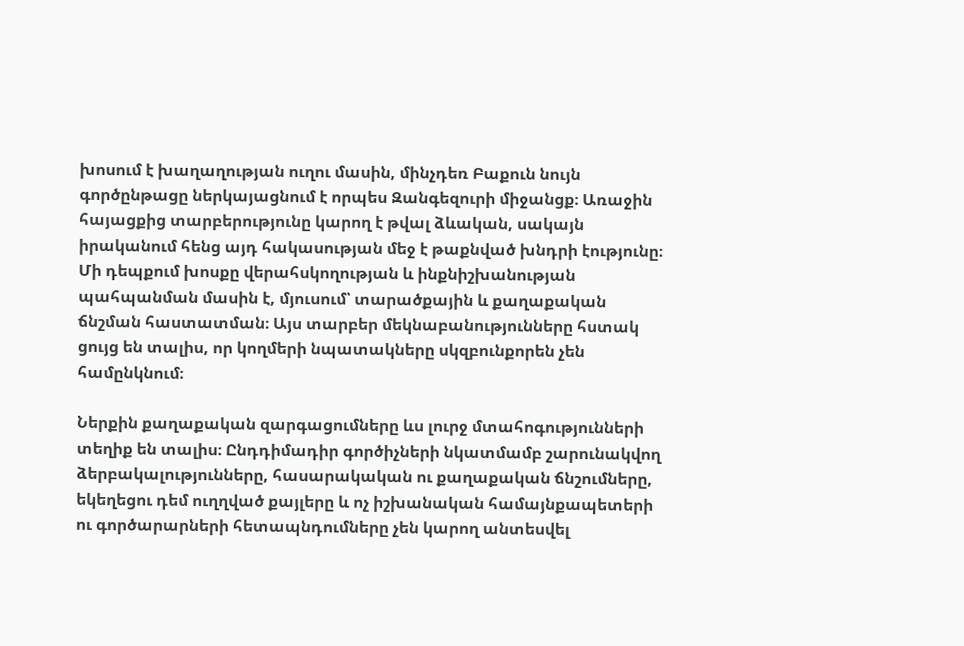խոսում է խաղաղության ուղու մասին, մինչդեռ Բաքուն նույն գործընթացը ներկայացնում է որպես Զանգեզուրի միջանցք։ Առաջին հայացքից տարբերությունը կարող է թվալ ձևական, սակայն իրականում հենց այդ հակասության մեջ է թաքնված խնդրի էությունը։ Մի դեպքում խոսքը վերահսկողության և ինքնիշխանության պահպանման մասին է, մյուսում՝ տարածքային և քաղաքական ճնշման հաստատման։ Այս տարբեր մեկնաբանությունները հստակ ցույց են տալիս, որ կողմերի նպատակները սկզբունքորեն չեն համընկնում։

Ներքին քաղաքական զարգացումները ևս լուրջ մտահոգությունների տեղիք են տալիս։ Ընդդիմադիր գործիչների նկատմամբ շարունակվող ձերբակալությունները, հասարակական ու քաղաքական ճնշումները, եկեղեցու դեմ ուղղված քայլերը և ոչ իշխանական համայնքապետերի ու գործարարների հետապնդումները չեն կարող անտեսվել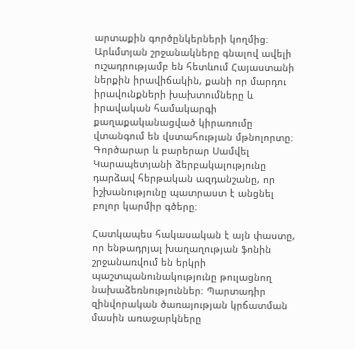արտաքին գործընկերների կողմից։ Արևմտյան շրջանակները գնալով ավելի ուշադրությամբ են հետևում Հայաստանի ներքին իրավիճակին, քանի որ մարդու իրավունքների խախտումները և իրավական համակարգի քաղաքականացված կիրառումը վտանգում են վստահության մթնոլորտը։ Գործարար և բարերար Սամվել Կարապետյանի ձերբակալությունը դարձավ հերթական ազդանշանը, որ իշխանությունը պատրաստ է անցնել բոլոր կարմիր գծերը։

Հատկապես հակասական է այն փաստը, որ ենթադրյալ խաղաղության ֆոնին շրջանառվում են երկրի պաշտպանունակությունը թուլացնող նախաձեռնություններ։ Պարտադիր զինվորական ծառայության կրճատման մասին առաջարկները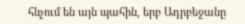հնչում են այն պահին, երբ Ադրբեջանը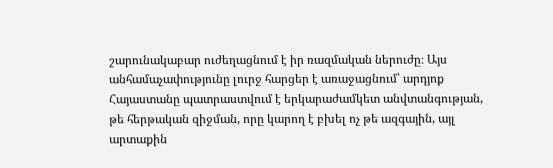շարունակաբար ուժեղացնում է իր ռազմական ներուժը։ Այս անհամաչափությունը լուրջ հարցեր է առաջացնում՝ արդյոք Հայաստանը պատրաստվում է երկարաժամկետ անվտանգության, թե հերթական զիջման, որը կարող է բխել ոչ թե ազգային, այլ արտաքին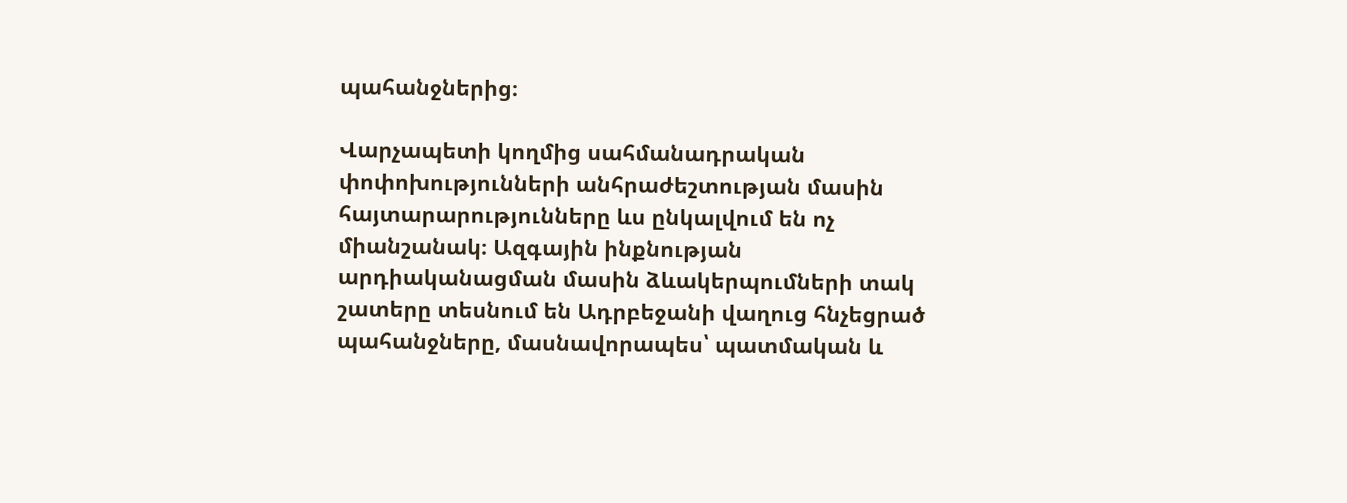պահանջներից։

Վարչապետի կողմից սահմանադրական փոփոխությունների անհրաժեշտության մասին հայտարարությունները ևս ընկալվում են ոչ միանշանակ։ Ազգային ինքնության արդիականացման մասին ձևակերպումների տակ շատերը տեսնում են Ադրբեջանի վաղուց հնչեցրած պահանջները, մասնավորապես՝ պատմական և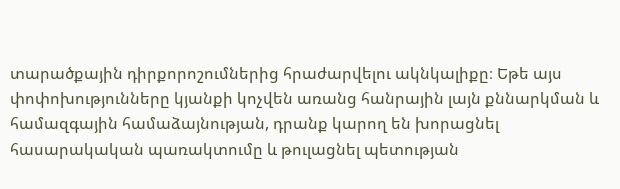տարածքային դիրքորոշումներից հրաժարվելու ակնկալիքը։ Եթե այս փոփոխությունները կյանքի կոչվեն առանց հանրային լայն քննարկման և համազգային համաձայնության, դրանք կարող են խորացնել հասարակական պառակտումը և թուլացնել պետության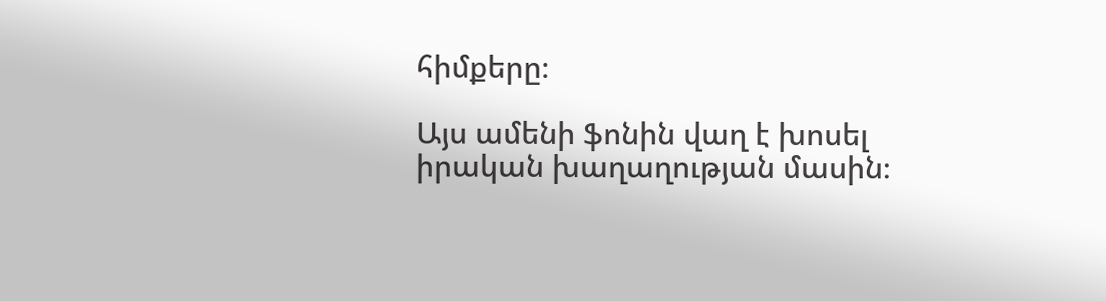հիմքերը։

Այս ամենի ֆոնին վաղ է խոսել իրական խաղաղության մասին։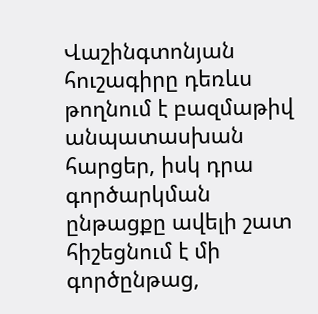Վաշինգտոնյան հուշագիրը դեռևս թողնում է բազմաթիվ անպատասխան հարցեր, իսկ դրա գործարկման ընթացքը ավելի շատ հիշեցնում է մի գործընթաց,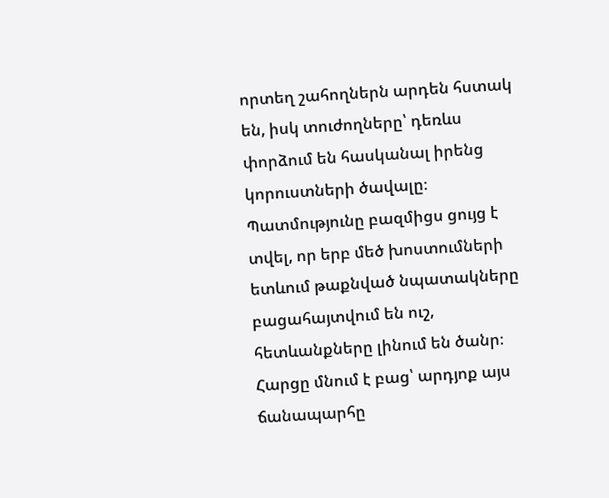որտեղ շահողներն արդեն հստակ են, իսկ տուժողները՝ դեռևս փորձում են հասկանալ իրենց կորուստների ծավալը։ Պատմությունը բազմիցս ցույց է տվել, որ երբ մեծ խոստումների ետևում թաքնված նպատակները բացահայտվում են ուշ, հետևանքները լինում են ծանր։ Հարցը մնում է բաց՝ արդյոք այս ճանապարհը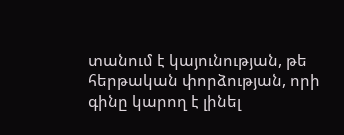տանում է կայունության, թե հերթական փորձության, որի գինը կարող է լինել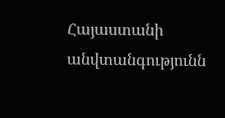Հայաստանի անվտանգությունն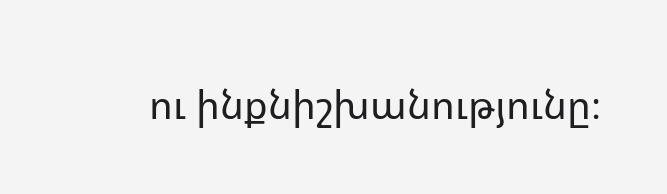ու ինքնիշխանությունը։